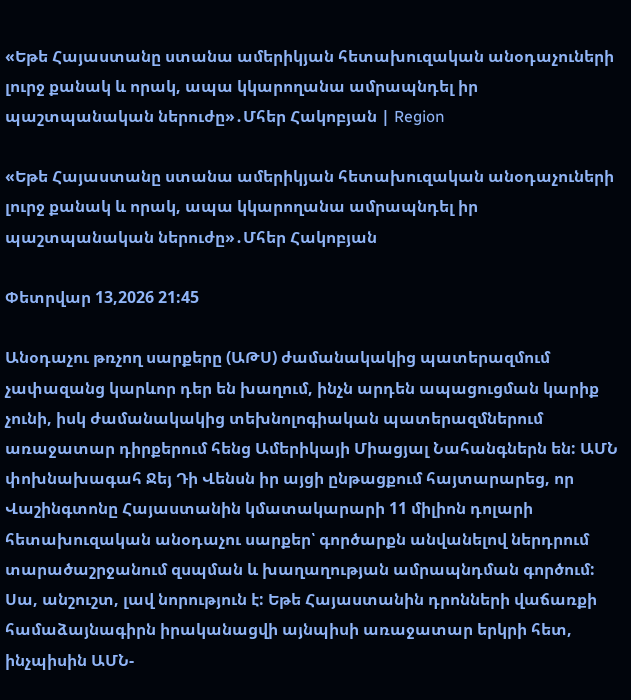«Եթե Հայաստանը ստանա ամերիկյան հետախուզական անօդաչուների լուրջ քանակ և որակ, ապա կկարողանա ամրապնդել իր պաշտպանական ներուժը»․Մհեր Հակոբյան | Region

«Եթե Հայաստանը ստանա ամերիկյան հետախուզական անօդաչուների լուրջ քանակ և որակ, ապա կկարողանա ամրապնդել իր պաշտպանական ներուժը»․Մհեր Հակոբյան

Փետրվար 13,2026 21:45

Անօդաչու թռչող սարքերը (ԱԹՍ) ժամանակակից պատերազմում չափազանց կարևոր դեր են խաղում, ինչն արդեն ապացուցման կարիք չունի, իսկ ժամանակակից տեխնոլոգիական պատերազմներում առաջատար դիրքերում հենց Ամերիկայի Միացյալ Նահանգներն են: ԱՄՆ փոխնախագահ Ջեյ Դի Վենսն իր այցի ընթացքում հայտարարեց, որ Վաշինգտոնը Հայաստանին կմատակարարի 11 միլիոն դոլարի հետախուզական անօդաչու սարքեր՝ գործարքն անվանելով ներդրում տարածաշրջանում զսպման և խաղաղության ամրապնդման գործում: Սա, անշուշտ, լավ նորություն է: Եթե Հայաստանին դրոնների վաճառքի համաձայնագիրն իրականացվի այնպիսի առաջատար երկրի հետ, ինչպիսին ԱՄՆ-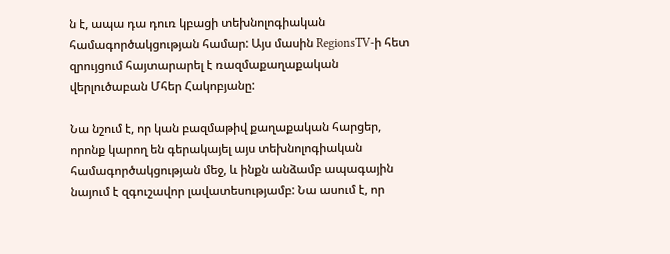ն է, ապա դա դուռ կբացի տեխնոլոգիական համագործակցության համար: Այս մասին RegionsTV-ի հետ զրույցում հայտարարել է ռազմաքաղաքական վերլուծաբան Մհեր Հակոբյանը:

Նա նշում է, որ կան բազմաթիվ քաղաքական հարցեր, որոնք կարող են գերակայել այս տեխնոլոգիական համագործակցության մեջ, և ինքն անձամբ ապագային նայում է զգուշավոր լավատեսությամբ: Նա ասում է, որ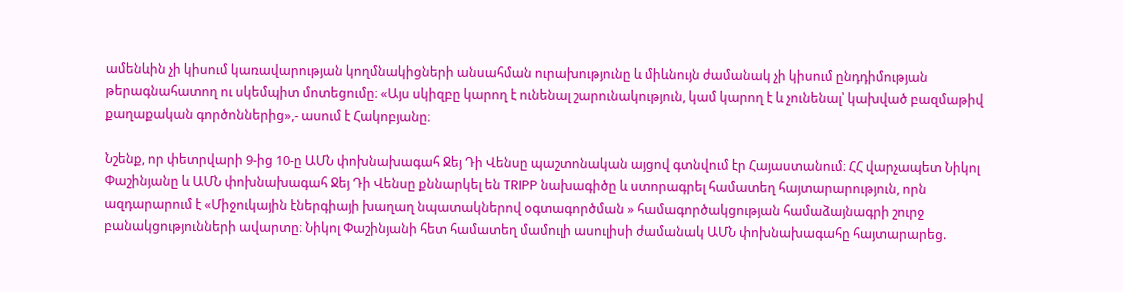ամենևին չի կիսում կառավարության կողմնակիցների անսահման ուրախությունը և միևնույն ժամանակ չի կիսում ընդդիմության թերագնահատող ու սկեմպիտ մոտեցումը։ «Այս սկիզբը կարող է ունենալ շարունակություն, կամ կարող է և չունենալ՝ կախված բազմաթիվ քաղաքական գործոններից»,- ասում է Հակոբյանը։

Նշենք, որ փետրվարի 9-ից 10-ը ԱՄՆ փոխնախագահ Ջեյ Դի Վենսը պաշտոնական այցով գտնվում էր Հայաստանում։ ՀՀ վարչապետ Նիկոլ Փաշինյանը և ԱՄՆ փոխնախագահ Ջեյ Դի Վենսը քննարկել են TRIPP նախագիծը և ստորագրել համատեղ հայտարարություն, որն ազդարարում է «Միջուկային էներգիայի խաղաղ նպատակներով օգտագործման » համագործակցության համաձայնագրի շուրջ բանակցությունների ավարտը։ Նիկոլ Փաշինյանի հետ համատեղ մամուլի ասուլիսի ժամանակ ԱՄՆ փոխնախագահը հայտարարեց.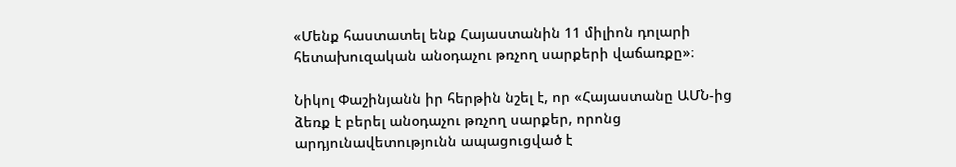«Մենք հաստատել ենք Հայաստանին 11 միլիոն դոլարի հետախուզական անօդաչու թռչող սարքերի վաճառքը»։

Նիկոլ Փաշինյանն իր հերթին նշել է, որ «Հայաստանը ԱՄՆ-ից ձեռք է բերել անօդաչու թռչող սարքեր, որոնց արդյունավետությունն ապացուցված է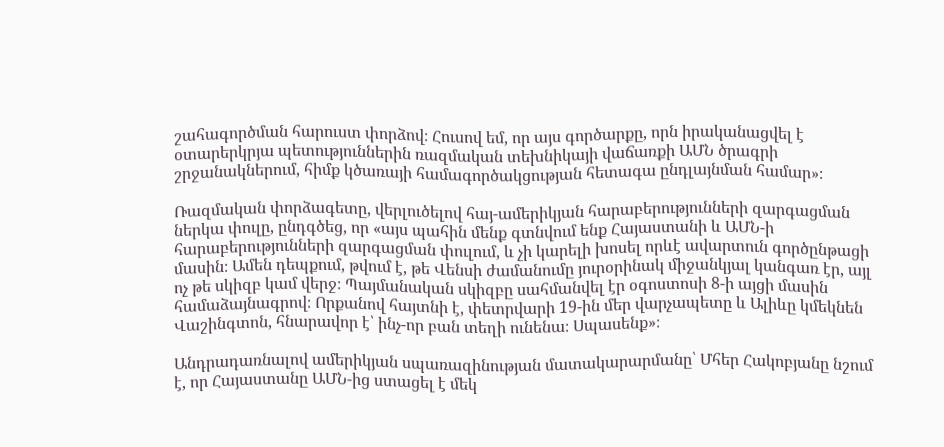շահագործման հարուստ փորձով։ Հուսով եմ, որ այս գործարքը, որն իրականացվել է օտարերկրյա պետություններին ռազմական տեխնիկայի վաճառքի ԱՄՆ ծրագրի շրջանակներում, հիմք կծառայի համագործակցության հետագա ընդլայնման համար»։

Ռազմական փորձագետը, վերլուծելով հայ-ամերիկյան հարաբերությունների զարգացման ներկա փուլը, ընդգծեց, որ «այս պահին մենք գտնվում ենք Հայաստանի և ԱՄՆ-ի հարաբերությունների զարգացման փուլում, և չի կարելի խոսել որևէ ավարտուն գործընթացի մասին։ Ամեն դեպքում, թվում է, թե Վենսի ժամանումը յուրօրինակ միջանկյալ կանգառ էր, այլ ոչ թե սկիզբ կամ վերջ։ Պայմանական սկիզբը սահմանվել էր օգոստոսի 8-ի այցի մասին համաձայնագրով։ Որքանով հայտնի է, փետրվարի 19-ին մեր վարչապետը և Ալիևը կմեկնեն Վաշինգտոն, հնարավոր է՝ ինչ-որ բան տեղի ունենա։ Սպասենք»։

Անդրադառնալով ամերիկյան սպառազինության մատակարարմանը՝ Մհեր Հակոբյանը նշում է, որ Հայաստանը ԱՄՆ-ից ստացել է մեկ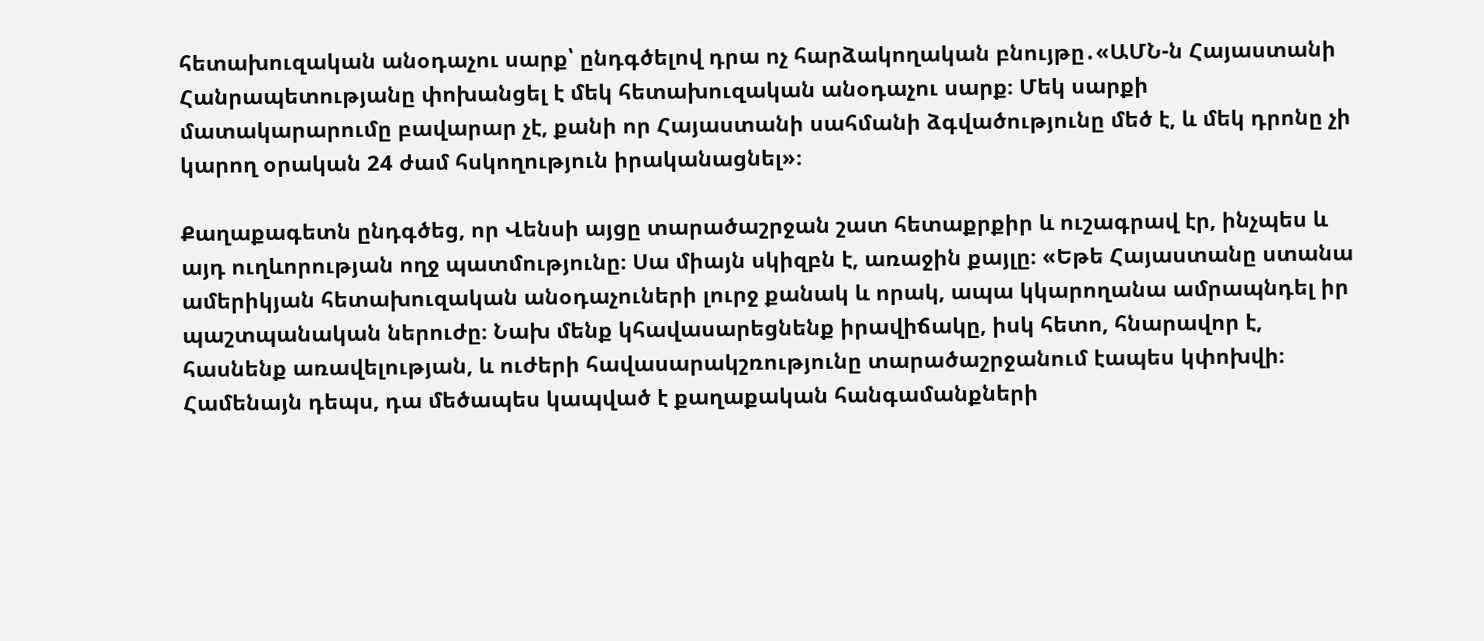հետախուզական անօդաչու սարք՝ ընդգծելով դրա ոչ հարձակողական բնույթը․«ԱՄՆ-ն Հայաստանի Հանրապետությանը փոխանցել է մեկ հետախուզական անօդաչու սարք։ Մեկ սարքի մատակարարումը բավարար չէ, քանի որ Հայաստանի սահմանի ձգվածությունը մեծ է, և մեկ դրոնը չի կարող օրական 24 ժամ հսկողություն իրականացնել»։

Քաղաքագետն ընդգծեց, որ Վենսի այցը տարածաշրջան շատ հետաքրքիր և ուշագրավ էր, ինչպես և այդ ուղևորության ողջ պատմությունը։ Սա միայն սկիզբն է, առաջին քայլը։ «Եթե Հայաստանը ստանա ամերիկյան հետախուզական անօդաչուների լուրջ քանակ և որակ, ապա կկարողանա ամրապնդել իր պաշտպանական ներուժը։ Նախ մենք կհավասարեցնենք իրավիճակը, իսկ հետո, հնարավոր է, հասնենք առավելության, և ուժերի հավասարակշռությունը տարածաշրջանում էապես կփոխվի։ Համենայն դեպս, դա մեծապես կապված է քաղաքական հանգամանքների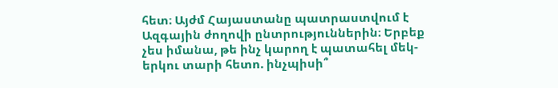հետ։ Այժմ Հայաստանը պատրաստվում է Ազգային ժողովի ընտրություններին։ Երբեք չես իմանա, թե ինչ կարող է պատահել մեկ-երկու տարի հետո. ինչպիսի՞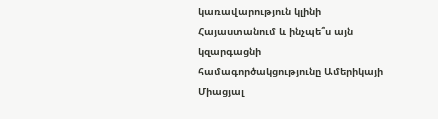կառավարություն կլինի Հայաստանում և ինչպե՞ս այն կզարգացնի համագործակցությունը Ամերիկայի Միացյալ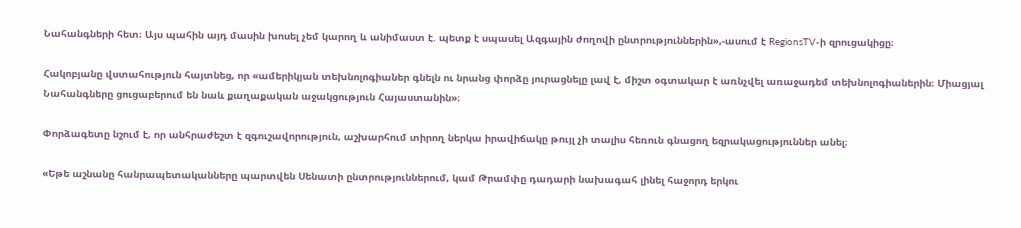Նահանգների հետ։ Այս պահին այդ մասին խոսել չեմ կարող և անիմաստ է. պետք է սպասել Ազգային ժողովի ընտրություններին»,-ասում է RegionsTV-ի զրուցակիցը։

Հակոբյանը վստահություն հայտնեց, որ «ամերիկյան տեխնոլոգիաներ գնելն ու նրանց փորձը յուրացնելը լավ է, միշտ օգտակար է առնչվել առաջադեմ տեխնոլոգիաներին։ Միացյալ Նահանգները ցուցաբերում են նաև քաղաքական աջակցություն Հայաստանին»։

Փորձագետը նշում է, որ անհրաժեշտ է զգուշավորություն, աշխարհում տիրող ներկա իրավիճակը թույլ չի տալիս հեռուն գնացող եզրակացություններ անել։

«Եթե աշնանը հանրապետականները պարտվեն Սենատի ընտրություններում, կամ Թրամփը դադարի նախագահ լինել հաջորդ երկու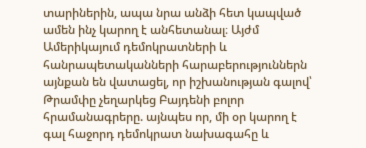տարիներին, ապա նրա անձի հետ կապված ամեն ինչ կարող է անհետանալ։ Այժմ Ամերիկայում դեմոկրատների և հանրապետականների հարաբերություններն այնքան են վատացել, որ իշխանության գալով՝ Թրամփը չեղարկեց Բայդենի բոլոր հրամանագրերը. այնպես որ, մի օր կարող է գալ հաջորդ դեմոկրատ նախագահը և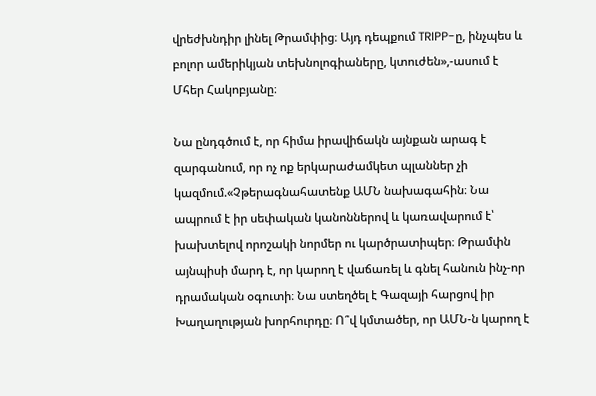վրեժխնդիր լինել Թրամփից։ Այդ դեպքում TRIPP-ը, ինչպես և բոլոր ամերիկյան տեխնոլոգիաները, կտուժեն»,-ասում է Մհեր Հակոբյանը։

Նա ընդգծում է, որ հիմա իրավիճակն այնքան արագ է զարգանում, որ ոչ ոք երկարաժամկետ պլաններ չի կազմում.«Չթերագնահատենք ԱՄՆ նախագահին։ Նա ապրում է իր սեփական կանոններով և կառավարում է՝ խախտելով որոշակի նորմեր ու կարծրատիպեր։ Թրամփն այնպիսի մարդ է, որ կարող է վաճառել և գնել հանուն ինչ-որ դրամական օգուտի։ Նա ստեղծել է Գազայի հարցով իր Խաղաղության խորհուրդը։ Ո՞վ կմտածեր, որ ԱՄՆ-ն կարող է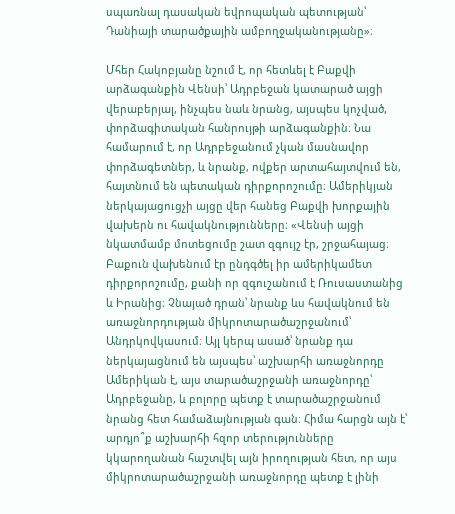սպառնալ դասական եվրոպական պետության՝ Դանիայի տարածքային ամբողջականությանը»։

Մհեր Հակոբյանը նշում է, որ հետևել է Բաքվի արձագանքին Վենսի՝ Ադրբեջան կատարած այցի վերաբերյալ, ինչպես նաև նրանց, այսպես կոչված, փորձագիտական հանրույթի արձագանքին։ Նա համարում է, որ Ադրբեջանում չկան մասնավոր փորձագետներ, և նրանք, ովքեր արտահայտվում են, հայտնում են պետական դիրքորոշումը։ Ամերիկյան ներկայացուցչի այցը վեր հանեց Բաքվի խորքային վախերն ու հավակնությունները։ «Վենսի այցի նկատմամբ մոտեցումը շատ զգույշ էր, շրջահայաց։ Բաքուն վախենում էր ընդգծել իր ամերիկամետ դիրքորոշումը, քանի որ զգուշանում է Ռուսաստանից և Իրանից։ Չնայած դրան՝ նրանք ևս հավակնում են առաջնորդության միկրոտարածաշրջանում՝ Անդրկովկասում։ Այլ կերպ ասած՝ նրանք դա ներկայացնում են այսպես՝ աշխարհի առաջնորդը Ամերիկան է, այս տարածաշրջանի առաջնորդը՝ Ադրբեջանը, և բոլորը պետք է տարածաշրջանում նրանց հետ համաձայնության գան։ Հիմա հարցն այն է՝ արդյո՞ք աշխարհի հզոր տերությունները կկարողանան հաշտվել այն իրողության հետ, որ այս միկրոտարածաշրջանի առաջնորդը պետք է լինի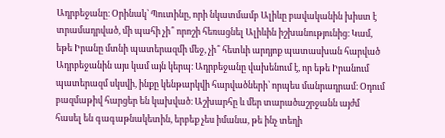Ադրբեջանը։ Օրինակ՝ Պուտինը, որի նկատմամբ Ալիևը բավականին խիստ է տրամադրված, մի պահի չի՞ որոշի հեռացնել Ալիևին իշխանությունից։ Կամ, եթե Իրանը մտնի պատերազմի մեջ, չի՞ հետևի արդյոք պատասխան հարված Ադրբեջանին այս կամ այն կերպ։ Ադրբեջանը վախենում է, որ եթե Իրանում պատերազմ սկսվի, ինքը կենթարկվի հարվածների՝ որպես մանրադրամ։ Օդում բազմաթիվ հարցեր են կախված։ Աշխարհը և մեր տարածաշրջանն այժմ հասել են գագաթնակետին, երբեք չես իմանա, թե ինչ տեղի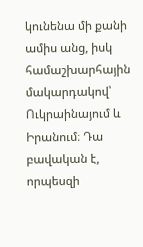կունենա մի քանի ամիս անց, իսկ համաշխարհային մակարդակով՝ Ուկրաինայում և Իրանում։ Դա բավական է, որպեսզի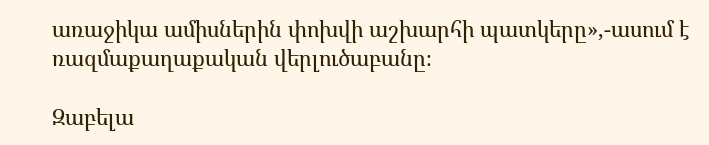առաջիկա ամիսներին փոխվի աշխարհի պատկերը»,-ասում է ռազմաքաղաքական վերլուծաբանը։

Զաբելա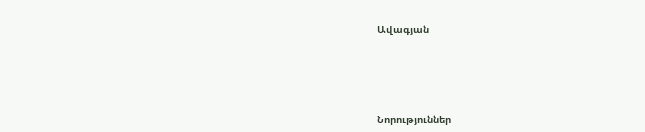Ավագյան





Նորություններ